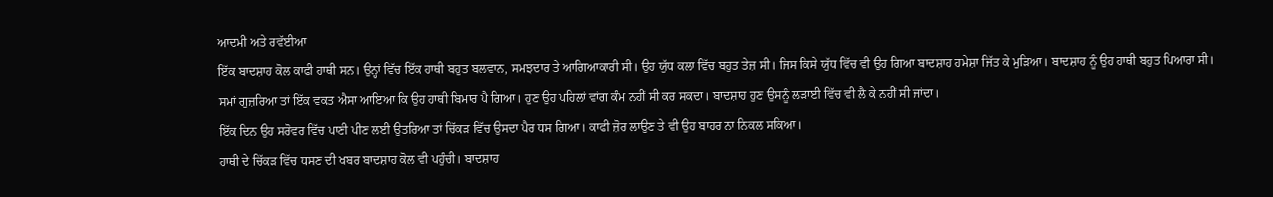ਆਦਮੀ ਅਤੇ ਰਵੱਈਆ
ਇੱਕ ਬਾਦਸ਼ਾਹ ਕੋਲ ਕਾਫੀ ਹਾਥੀ ਸਨ। ਉਨ੍ਹਾਂ ਵਿੱਚ ਇੱਕ ਹਾਥੀ ਬਹੁਤ ਬਲਵਾਨ, ਸਮਝਦਾਰ ਤੇ ਆਗਿਆਕਾਰੀ ਸੀ। ਉਹ ਯੁੱਧ ਕਲਾ ਵਿੱਚ ਬਹੁਤ ਤੇਜ਼ ਸੀ। ਜਿਸ ਕਿਸੇ ਯੁੱਧ ਵਿੱਚ ਵੀ ਉਹ ਗਿਆ ਬਾਦਸ਼ਾਹ ਹਮੇਸ਼ਾ ਜਿੱਤ ਕੇ ਮੁੜਿਆ। ਬਾਦਸ਼ਾਹ ਨੂੰ ਉਹ ਹਾਥੀ ਬਹੁਤ ਪਿਆਰਾ ਸੀ।
ਸਮਾਂ ਗੁਜ਼ਰਿਆ ਤਾਂ ਇੱਕ ਵਕਤ ਐਸਾ ਆਇਆ ਕਿ ਉਹ ਹਾਥੀ ਬਿਮਾਰ ਪੈ ਗਿਆ। ਹੁਣ ਉਹ ਪਹਿਲਾਂ ਵਾਂਗ ਕੰਮ ਨਹੀਂ ਸੀ ਕਰ ਸਕਦਾ। ਬਾਦਸ਼ਾਹ ਹੁਣ ਉਸਨੂੰ ਲੜਾਈ ਵਿੱਚ ਵੀ ਲੈ ਕੇ ਨਹੀਂ ਸੀ ਜਾਂਦਾ।
ਇੱਕ ਦਿਨ ਉਹ ਸਰੋਵਰ ਵਿੱਚ ਪਾਣੀ ਪੀਣ ਲਈ ਉਤਰਿਆ ਤਾਂ ਚਿੱਕੜ ਵਿੱਚ ਉਸਦਾ ਪੈਰ ਧਸ ਗਿਆ। ਕਾਫੀ ਜ਼ੋਰ ਲਾਉਣ ਤੇ ਵੀ ਉਹ ਬਾਹਰ ਨਾ ਨਿਕਲ ਸਕਿਆ।
ਹਾਥੀ ਦੇ ਚਿੱਕੜ ਵਿੱਚ ਧਸਣ ਦੀ ਖਬਰ ਬਾਦਸ਼ਾਹ ਕੋਲ ਵੀ ਪਹੁੰਚੀ। ਬਾਦਸ਼ਾਹ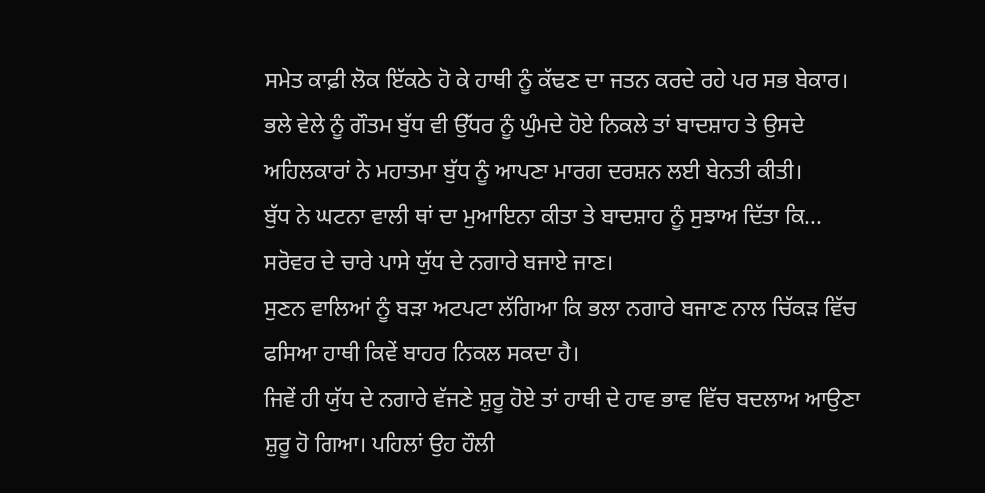ਸਮੇਤ ਕਾਫ਼ੀ ਲੋਕ ਇੱਕਠੇ ਹੋ ਕੇ ਹਾਥੀ ਨੂੰ ਕੱਢਣ ਦਾ ਜਤਨ ਕਰਦੇ ਰਹੇ ਪਰ ਸਭ ਬੇਕਾਰ।
ਭਲੇ ਵੇਲੇ ਨੂੰ ਗੌਤਮ ਬੁੱਧ ਵੀ ਉੱਧਰ ਨੂੰ ਘੁੰਮਦੇ ਹੋਏ ਨਿਕਲੇ ਤਾਂ ਬਾਦਸ਼ਾਹ ਤੇ ਉਸਦੇ ਅਹਿਲਕਾਰਾਂ ਨੇ ਮਹਾਤਮਾ ਬੁੱਧ ਨੂੰ ਆਪਣਾ ਮਾਰਗ ਦਰਸ਼ਨ ਲਈ ਬੇਨਤੀ ਕੀਤੀ।
ਬੁੱਧ ਨੇ ਘਟਨਾ ਵਾਲੀ ਥਾਂ ਦਾ ਮੁਆਇਨਾ ਕੀਤਾ ਤੇ ਬਾਦਸ਼ਾਹ ਨੂੰ ਸੁਝਾਅ ਦਿੱਤਾ ਕਿ...
ਸਰੋਵਰ ਦੇ ਚਾਰੇ ਪਾਸੇ ਯੁੱਧ ਦੇ ਨਗਾਰੇ ਬਜਾਏ ਜਾਣ।
ਸੁਣਨ ਵਾਲਿਆਂ ਨੂੰ ਬੜਾ ਅਟਪਟਾ ਲੱਗਿਆ ਕਿ ਭਲਾ ਨਗਾਰੇ ਬਜਾਣ ਨਾਲ ਚਿੱਕੜ ਵਿੱਚ ਫਸਿਆ ਹਾਥੀ ਕਿਵੇਂ ਬਾਹਰ ਨਿਕਲ ਸਕਦਾ ਹੈ।
ਜਿਵੇਂ ਹੀ ਯੁੱਧ ਦੇ ਨਗਾਰੇ ਵੱਜਣੇ ਸ਼ੁਰੂ ਹੋਏ ਤਾਂ ਹਾਥੀ ਦੇ ਹਾਵ ਭਾਵ ਵਿੱਚ ਬਦਲਾਅ ਆਉਣਾ ਸ਼ੁਰੂ ਹੋ ਗਿਆ। ਪਹਿਲਾਂ ਉਹ ਹੌਲੀ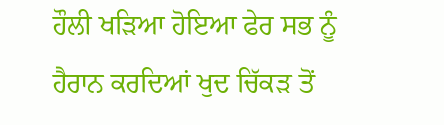ਹੌਲੀ ਖੜਿਆ ਹੋਇਆ ਫੇਰ ਸਭ ਨੂੰ ਹੈਰਾਨ ਕਰਦਿਆਂ ਖੁਦ ਚਿੱਕੜ ਤੋਂ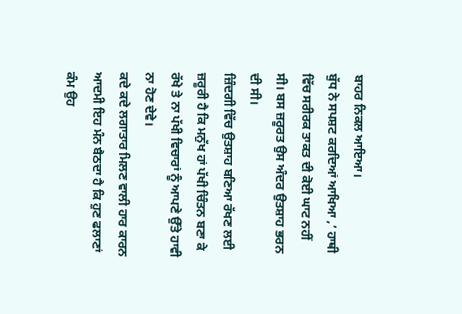ਬਾਹਰ ਨਿਕਲ ਆਇਆ।
ਬੁੱਧ ਨੇ ਸਪਸ਼ਟ ਕਰਦਿਆਂ ਆਖਿਆ ,’ ਹਾਥੀ ਵਿੱਚ ਸਰੀਰਕ ਤਾਕਤ ਦੀ ਕੋਈ ਘਾਟ ਨਹੀਂ ਸੀ। ਬਸ ਜ਼ਰੂਰਤ ਉਸ ਅੰਦਰ ਉਤਸ਼ਾਹ ਭਰਨ ਦੀ ਸੀ।
ਜ਼ਿੰਦਗੀ ਵਿੱਚ ਉਤਸ਼ਾਹ ਬਣਿਆ ਰੱਖਣ ਲਈ ਜ਼ਰੂਰੀ ਹੈ ਕਿ ਮਨੁੱਖ ਹਾਂ ਪੱਖੀ ਚਿੰਤਨ ਬਣਾ ਕੇ ਰੱਖੇ ਤੇ ਨਾ ਪੱਖੀ ਵਿਚਾਰਾਂ ਨੂੰ ਆਪਣੇ ਉੱਤੇ ਹਾਵੀ ਨਾ ਹੋਣ ਦੇਵੇ।
ਕਦੇ ਕਦੇ ਲਗਾਤਾਰ ਮਿਲਣ ਵਾਲੀ ਹਾਰ ਕਾਰਨ ਆਦਮੀ ਇਹ ਮੰਨ ਬੈਠਦਾ ਹੈ ਕਿ ਹੁਣ ਫਲਾਣਾਂ ਕੰਮ ਉਹ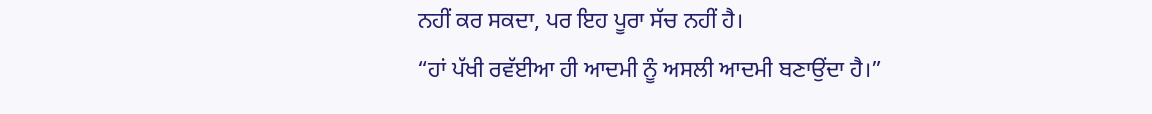ਨਹੀਂ ਕਰ ਸਕਦਾ, ਪਰ ਇਹ ਪੂਰਾ ਸੱਚ ਨਹੀਂ ਹੈ।
“ਹਾਂ ਪੱਖੀ ਰਵੱਈਆ ਹੀ ਆਦਮੀ ਨੂੰ ਅਸਲੀ ਆਦਮੀ ਬਣਾਉਂਦਾ ਹੈ।”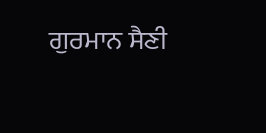ਗੁਰਮਾਨ ਸੈਣੀ